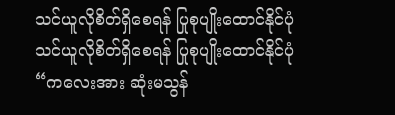သင်ယူလိုစိတ်ရှိစေရန် ပြုစုပျိုးထောင်နိုင်ပုံ
သင်ယူလိုစိတ်ရှိစေရန် ပြုစုပျိုးထောင်နိုင်ပုံ
“ကလေးအား ဆုံးမသွန်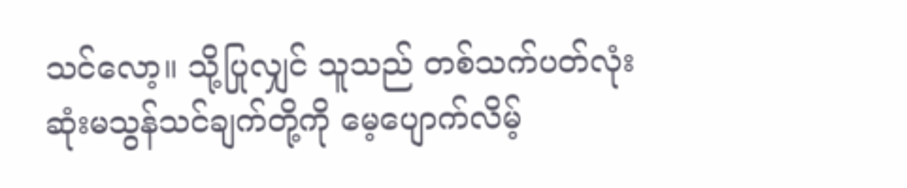သင်လော့။ သို့ပြုလျှင် သူသည် တစ်သက်ပတ်လုံး ဆုံးမသွန်သင်ချက်တို့ကို မေ့ပျောက်လိမ့်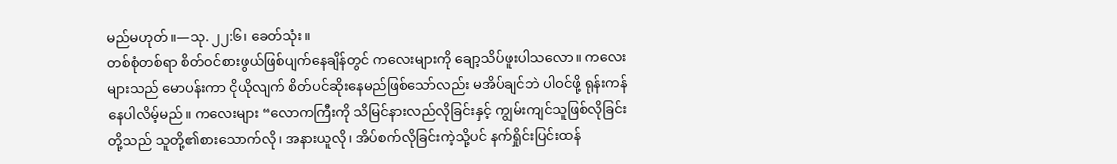မည်မဟုတ်။—သု. ၂၂:၆၊ ခေတ်သုံး။
တစ်စုံတစ်ရာ စိတ်ဝင်စားဖွယ်ဖြစ်ပျက်နေချိန်တွင် ကလေးများကို ချော့သိပ်ဖူးပါသလော။ ကလေးများသည် မောပန်းကာ ငိုယိုလျက် စိတ်ပင်ဆိုးနေမည်ဖြစ်သော်လည်း မအိပ်ချင်ဘဲ ပါဝင်ဖို့ ရုန်းကန်နေပါလိမ့်မည်။ ကလေးများ “လောကကြီးကို သိမြင်နားလည်လိုခြင်းနှင့် ကျွမ်းကျင်သူဖြစ်လိုခြင်းတို့သည် သူတို့၏စားသောက်လို၊ အနားယူလို၊ အိပ်စက်လိုခြင်းကဲ့သို့ပင် နက်ရှိုင်းပြင်းထန်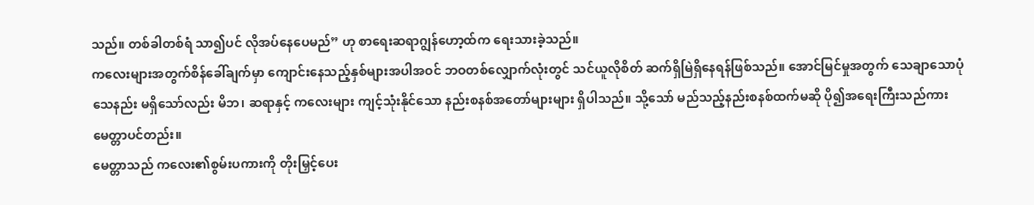သည်။ တစ်ခါတစ်ရံ သာ၍ပင် လိုအပ်နေပေမည်” ဟု စာရေးဆရာဂျွန်ဟော့ထ်က ရေးသားခဲ့သည်။
ကလေးများအတွက်စိန်ခေါ်ချက်မှာ ကျောင်းနေသည့်နှစ်များအပါအဝင် ဘဝတစ်လျှောက်လုံးတွင် သင်ယူလိုစိတ် ဆက်ရှိမြဲရှိနေရန်ဖြစ်သည်။ အောင်မြင်မှုအတွက် သေချာသောပုံသေနည်း မရှိသော်လည်း မိဘ၊ ဆရာနှင့် ကလေးများ ကျင့်သုံးနိုင်သော နည်းစနစ်အတော်များများ ရှိပါသည်။ သို့သော် မည်သည့်နည်းစနစ်ထက်မဆို ပို၍အရေးကြီးသည်ကား မေတ္တာပင်တည်း။
မေတ္တာသည် ကလေး၏စွမ်းပကားကို တိုးမြှင့်ပေး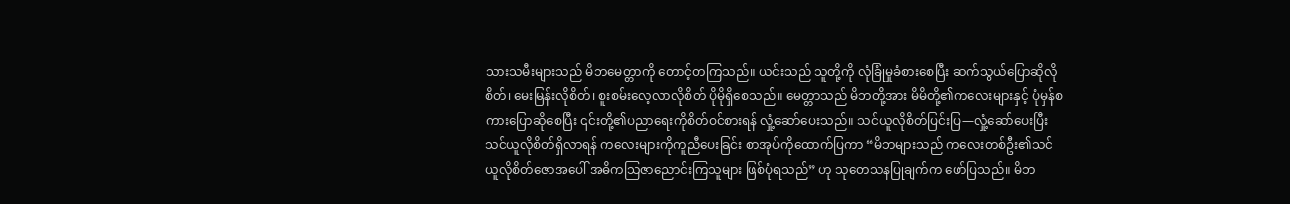သားသမီးများသည် မိဘမေတ္တာကို တောင့်တကြသည်။ ယင်းသည် သူတို့ကို လုံခြုံမှုခံစားစေပြီး ဆက်သွယ်ပြောဆိုလိုစိတ်၊ မေးမြန်းလိုစိတ်၊ စူးစမ်းလေ့လာလိုစိတ် ပိုမိုရှိစေသည်။ မေတ္တာသည် မိဘတို့အား မိမိတို့၏ကလေးများနှင့် ပုံမှန်စကားပြောဆိုစေပြီး ၎င်းတို့၏ပညာရေးကိုစိတ်ဝင်စားရန် လှုံ့ဆော်ပေးသည်။ သင်ယူလိုစိတ်ပြင်းပြ—လှုံ့ဆော်ပေးပြီး သင်ယူလိုစိတ်ရှိလာရန် ကလေးများကိုကူညီပေးခြင်း စာအုပ်ကိုထောက်ပြကာ “မိဘများသည် ကလေးတစ်ဦး၏သင်ယူလိုစိတ်ဇောအပေါ် အဓိကသြဇာညောင်းကြသူများ ဖြစ်ပုံရသည်” ဟု သုတေသနပြုချက်က ဖော်ပြသည်။ မိဘ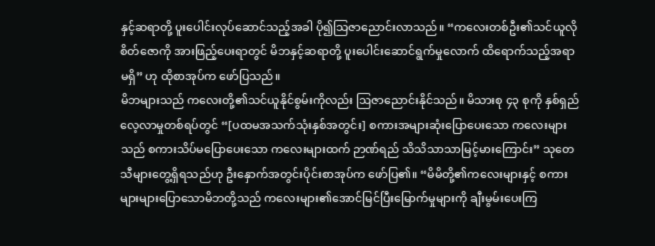နှင့်ဆရာတို့ ပူးပေါင်းလုပ်ဆောင်သည့်အခါ ပို၍သြဇာညောင်းလာသည်။ “ကလေးတစ်ဦး၏သင်ယူလိုစိတ်ဇောကို အားဖြည့်ပေးရာတွင် မိဘနှင့်ဆရာတို့ ပူးပေါင်းဆောင်ရွက်မှုလောက် ထိရောက်သည့်အရာမရှိ” ဟု ထိုစာအုပ်က ဖော်ပြသည်။
မိဘများသည် ကလေးတို့၏သင်ယူနိုင်စွမ်းကိုလည်း ဩဇာညောင်းနိုင်သည်။ မိသားစု ၄၃ စုကို နှစ်ရှည်လေ့လာမှုတစ်ရပ်တွင် “[ပထမအသက်သုံးနှစ်အတွင်း] စကားအများဆုံးပြောပေးသော ကလေးများသည် စကားသိပ်မပြောပေးသော ကလေးများထက် ဉာဏ်ရည် သိသိသာသာမြင့်မားကြောင်း” သုတေသီများတွေ့ရှိရသည်ဟု ဦးနှောက်အတွင်းပိုင်းစာအုပ်က ဖော်ပြ၏။ “မိမိတို့၏ကလေးများနှင့် စကားများများပြောသောမိဘတို့သည် ကလေးများ၏အောင်မြင်ပြီးမြောက်မှုများကို ချီးမွမ်းပေးကြ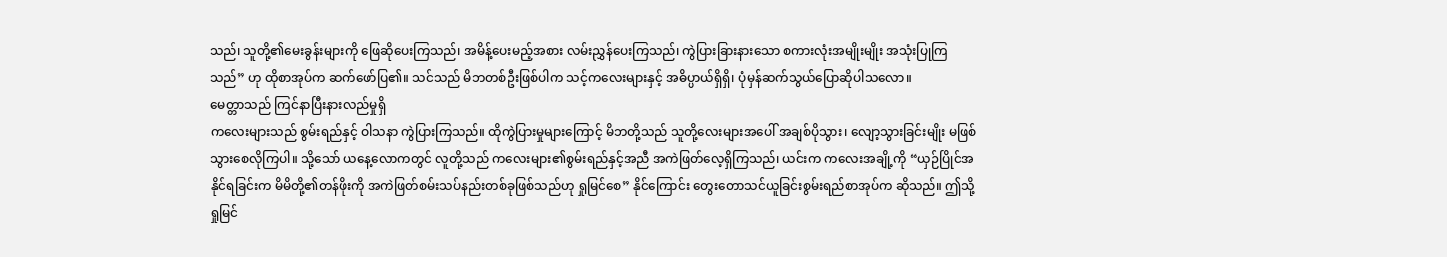သည်၊ သူတို့၏မေးခွန်းများကို ဖြေဆိုပေးကြသည်၊ အမိန့်ပေးမည့်အစား လမ်းညွှန်ပေးကြသည်၊ ကွဲပြားခြားနားသော စကားလုံးအမျိုးမျိုး အသုံးပြုကြသည်” ဟု ထိုစာအုပ်က ဆက်ဖော်ပြ၏။ သင်သည် မိဘတစ်ဦးဖြစ်ပါက သင့်ကလေးများနှင့် အဓိပ္ပာယ်ရှိရှိ၊ ပုံမှန်ဆက်သွယ်ပြောဆိုပါသလော။
မေတ္တာသည် ကြင်နာပြီးနားလည်မှုရှိ
ကလေးများသည် စွမ်းရည်နှင့် ဝါသနာ ကွဲပြားကြသည်။ ထိုကွဲပြားမှုများကြောင့် မိဘတို့သည် သူတို့လေးများအပေါ် အချစ်ပိုသွား၊ လျော့သွားခြင်းမျိုး မဖြစ်သွားစေလိုကြပါ။ သို့သော် ယနေ့လောကတွင် လူတို့သည် ကလေးများ၏စွမ်းရည်နှင့်အညီ အကဲဖြတ်လေ့ရှိကြသည်၊ ယင်းက ကလေးအချို့ကို “ယှဉ်ပြိုင်အနိုင်ရခြင်းက မိမိတို့၏တန်ဖိုးကို အကဲဖြတ်စမ်းသပ်နည်းတစ်ခုဖြစ်သည်ဟု ရှုမြင်စေ” နိုင်ကြောင်း တွေးတောသင်ယူခြင်းစွမ်းရည်စာအုပ်က ဆိုသည်။ ဤသို့ရှုမြင်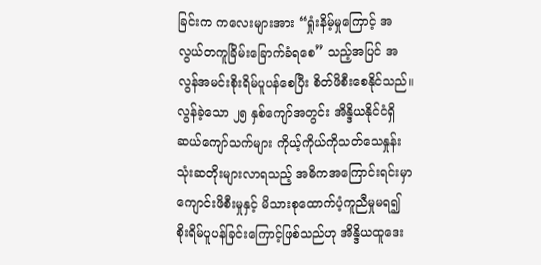ခြင်းက ကလေးများအား “ရှုံးနိမ့်မှုကြောင့် အလွယ်တကူခြိမ်းခြောက်ခံရစေ” သည့်အပြင် အလွန်အမင်းစိုးရိမ်ပူပန်စေပြီး စိတ်ဖိစီးစေနိုင်သည်။ လွန်ခဲ့သော ၂၅ နှစ်ကျော်အတွင်း အိန္ဒိယနိုင်ငံရှိ ဆယ်ကျော်သက်များ ကိုယ့်ကိုယ်ကိုသတ်သေနှုန်း သုံးဆတိုးများလာရသည့် အဓိကအကြောင်းရင်းမှာ ကျောင်းဖိစီးမှုနှင့် မိသားစုထောက်ပံ့ကူညီမှုမရ၍ စိုးရိမ်ပူပန်ခြင်းကြောင့်ဖြစ်သည်ဟု အိန္ဒိယထူဒေး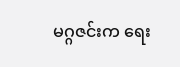မဂ္ဂဇင်းက ရေး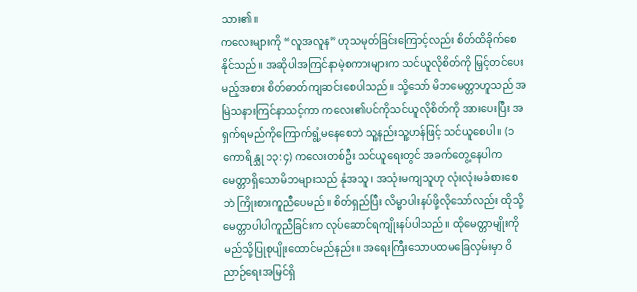သား၏။
ကလေးများကို “လူအလူန” ဟုသမုတ်ခြင်းကြောင့်လည်း စိတ်ထိခိုက်စေနိုင်သည်။ အဆိုပါအကြင်နာမဲ့စကားများက သင်ယူလိုစိတ်ကို မြှင့်တင်ပေးမည့်အစား စိတ်ဓာတ်ကျဆင်းစေပါသည်။ သို့သော် မိဘမေတ္တာဟူသည် အမြဲသနားကြင်နာသင့်ကာ ကလေး၏ပင်ကိုသင်ယူလိုစိတ်ကို အားပေးပြီး အရှက်ရမည်ကိုကြောက်ရွံ့မနေစေဘဲ သူ့နည်းသူ့ဟန်ဖြင့် သင်ယူစေပါ။ (၁ ကောရိန္သု ၁၃:၄) ကလေးတစ်ဦး သင်ယူရေးတွင် အခက်တွေ့နေပါက မေတ္တာရှိသောမိဘများသည် နုံအသူ၊ အသုံးမကျသူဟု လုံးလုံးမခံစားစေဘဲ ကြိုးစားကူညီပေမည်။ စိတ်ရှည်ပြီး လိမ္မာပါးနပ်ဖို့လိုသော်လည်း ထိုသို့မေတ္တာပါပါကူညီခြင်းက လုပ်ဆောင်ရကျိုးနပ်ပါသည်။ ထိုမေတ္တာမျိုးကို မည်သို့ပြုစုပျိုးထောင်မည်နည်း။ အရေးကြီးသောပထမခြေလှမ်းမှာ ဝိညာဉ်ရေးအမြင်ရှိ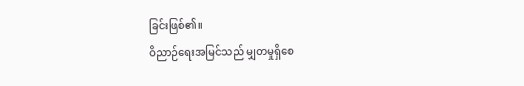ခြင်းဖြစ်၏။
ဝိညာဉ်ရေးအမြင်သည် မျှတမှုရှိစေ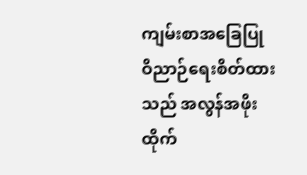ကျမ်းစာအခြေပြု ဝိညာဉ်ရေးစိတ်ထားသည် အလွန်အဖိုးထိုက်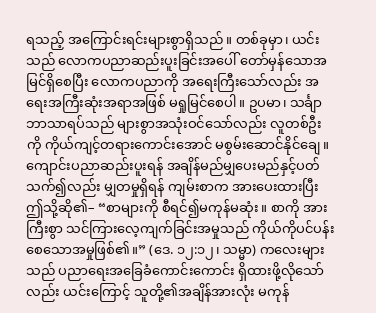ရသည့် အကြောင်းရင်းများစွာရှိသည်။ တစ်ခုမှာ၊ ယင်းသည် လောကပညာဆည်းပူးခြင်းအပေါ် တော်မှန်သောအမြင်ရှိစေပြီး လောကပညာကို အရေးကြီးသော်လည်း အရေးအကြီးဆုံးအရာအဖြစ် မရှုမြင်စေပါ။ ဥပမာ၊ သင်္ချာဘာသာရပ်သည် များစွာအသုံးဝင်သော်လည်း လူတစ်ဦးကို ကိုယ်ကျင့်တရားကောင်းအောင် မစွမ်းဆောင်နိုင်ချေ။
ကျောင်းပညာဆည်းပူးရန် အချိန်မည်မျှပေးမည်နှင့်ပတ်သက်၍လည်း မျှတမှုရှိရန် ကျမ်းစာက အားပေးထားပြီး ဤသို့ဆို၏– “စာများကို စီရင်၍မကုန်မဆုံး။ စာကို အားကြီးစွာ သင်ကြားလေ့ကျက်ခြင်းအမှုသည် ကိုယ်ကိုပင်ပန်းစေသောအမှုဖြစ်၏။” (ဒေ. ၁၂:၁၂၊ သမ္မာ) ကလေးများသည် ပညာရေးအခြေခံကောင်းကောင်း ရှိထားဖို့လိုသော်လည်း ယင်းကြောင့် သူတို့၏အချိန်အားလုံး မကုန်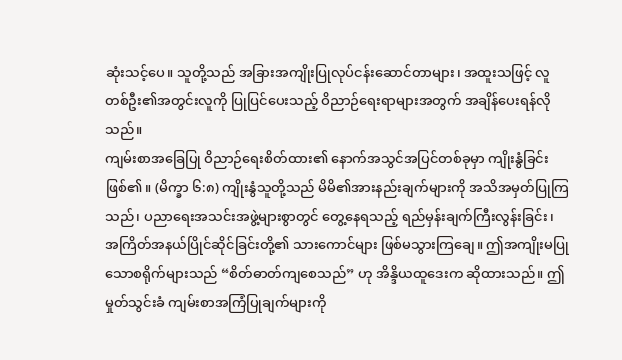ဆုံးသင့်ပေ။ သူတို့သည် အခြားအကျိုးပြုလုပ်ငန်းဆောင်တာများ၊ အထူးသဖြင့် လူတစ်ဦး၏အတွင်းလူကို ပြုပြင်ပေးသည့် ဝိညာဉ်ရေးရာများအတွက် အချိန်ပေးရန်လိုသည်။
ကျမ်းစာအခြေပြု ဝိညာဉ်ရေးစိတ်ထား၏ နောက်အသွင်အပြင်တစ်ခုမှာ ကျိုးနွံခြင်းဖြစ်၏။ (မိက္ခာ ၆:၈) ကျိုးနွံသူတို့သည် မိမိ၏အားနည်းချက်များကို အသိအမှတ်ပြုကြသည်၊ ပညာရေးအသင်းအဖွဲ့များစွာတွင် တွေ့နေရသည့် ရည်မှန်းချက်ကြီးလွန်းခြင်း၊ အကြိတ်အနယ်ပြိုင်ဆိုင်ခြင်းတို့၏ သားကောင်များ ဖြစ်မသွားကြချေ။ ဤအကျိုးမပြုသောစရိုက်များသည် “စိတ်ဓာတ်ကျစေသည်” ဟု အိန္ဒိယထူဒေးက ဆိုထားသည်။ ဤမှုတ်သွင်းခံ ကျမ်းစာအကြံပြုချက်များကို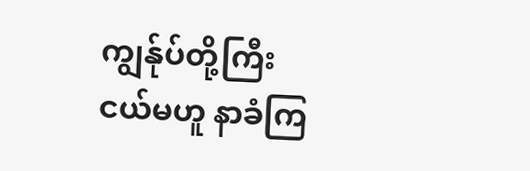ကျွန်ုပ်တို့ကြီးငယ်မဟူ နာခံကြ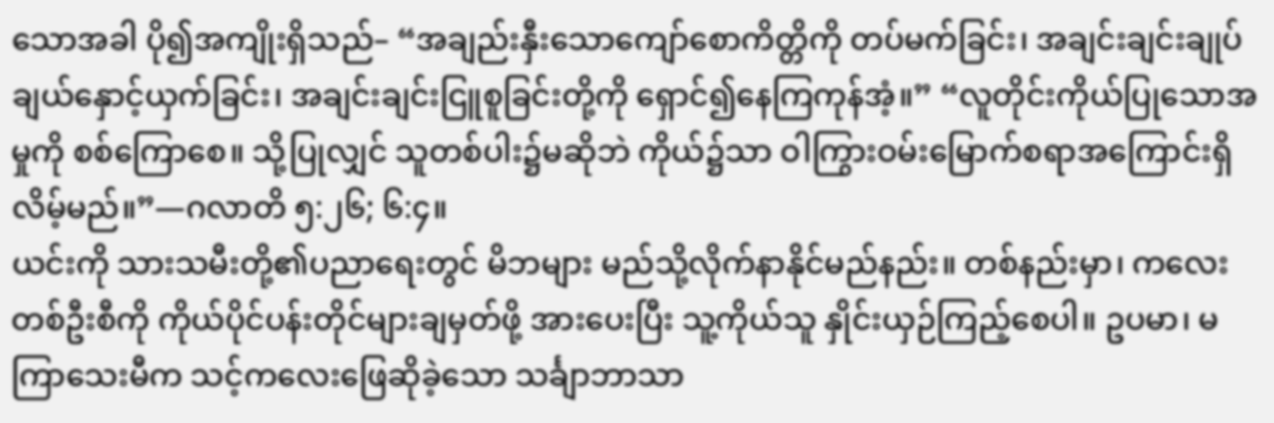သောအခါ ပို၍အကျိုးရှိသည်– “အချည်းနှီးသောကျော်စောကိတ္တိကို တပ်မက်ခြင်း၊ အချင်းချင်းချုပ်ချယ်နှောင့်ယှက်ခြင်း၊ အချင်းချင်းငြူစူခြင်းတို့ကို ရှောင်၍နေကြကုန်အံ့။” “လူတိုင်းကိုယ်ပြုသောအမှုကို စစ်ကြောစေ။ သို့ပြုလျှင် သူတစ်ပါး၌မဆိုဘဲ ကိုယ်၌သာ ဝါကြွားဝမ်းမြောက်စရာအကြောင်းရှိလိမ့်မည်။”—ဂလာတိ ၅:၂၆; ၆:၄။
ယင်းကို သားသမီးတို့၏ပညာရေးတွင် မိဘများ မည်သို့လိုက်နာနိုင်မည်နည်း။ တစ်နည်းမှာ၊ ကလေးတစ်ဦးစီကို ကိုယ်ပိုင်ပန်းတိုင်များချမှတ်ဖို့ အားပေးပြီး သူ့ကိုယ်သူ နှိုင်းယှဉ်ကြည့်စေပါ။ ဥပမာ၊ မကြာသေးမီက သင့်ကလေးဖြေဆိုခဲ့သော သင်္ချာဘာသာ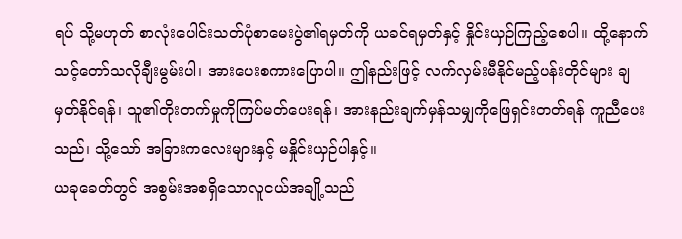ရပ် သို့မဟုတ် စာလုံးပေါင်းသတ်ပုံစာမေးပွဲ၏ရမှတ်ကို ယခင်ရမှတ်နှင့် နှိုင်းယှဉ်ကြည့်စေပါ။ ထို့နောက် သင့်တော်သလိုချီးမွမ်းပါ၊ အားပေးစကားပြောပါ။ ဤနည်းဖြင့် လက်လှမ်းမီနိုင်မည့်ပန်းတိုင်များ ချမှတ်နိုင်ရန်၊ သူ၏တိုးတက်မှုကိုကြပ်မတ်ပေးရန်၊ အားနည်းချက်မှန်သမျှကိုဖြေရှင်းတတ်ရန် ကူညီပေးသည်၊ သို့သော် အခြားကလေးများနှင့် မနှိုင်းယှဉ်ပါနှင့်။
ယခုခေတ်တွင် အစွမ်းအစရှိသောလူငယ်အချို့သည်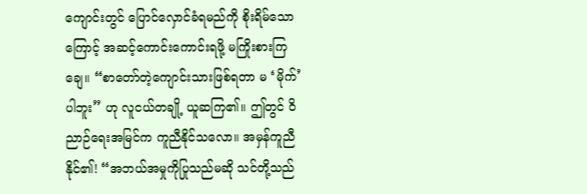ကျောင်းတွင် ပြောင်လှောင်ခံရမည်ကို စိုးရိမ်သောကြောင့် အဆင့်ကောင်းကောင်းရဖို့ မကြိုးစားကြချေ။ “စာတော်တဲ့ကျောင်းသားဖြစ်ရတာ မ ‘မိုက်’ ပါဘူး” ဟု လူငယ်တချို့ ယူဆကြ၏။ ဤတွင် ဝိညာဉ်ရေးအမြင်က ကူညီနိုင်သလော။ အမှန်ကူညီနိုင်၏! “အဘယ်အမှုကိုပြုသည်မဆို သင်တို့သည်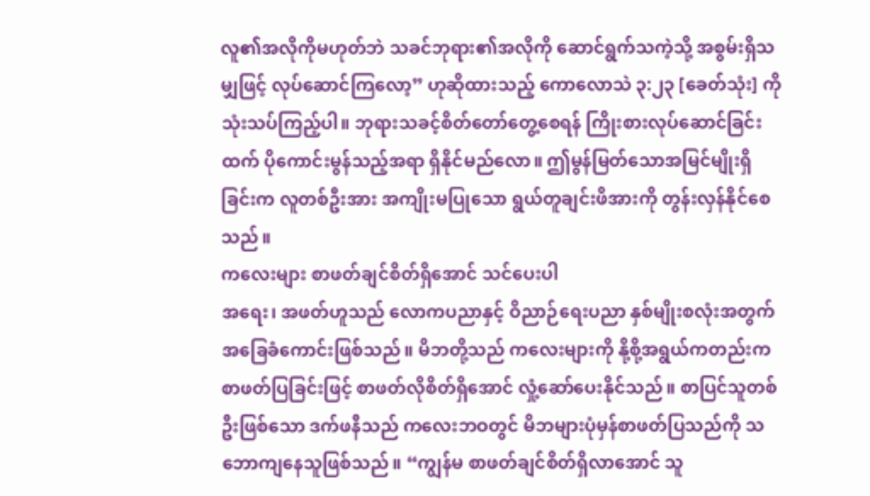လူ၏အလိုကိုမဟုတ်ဘဲ သခင်ဘုရား၏အလိုကို ဆောင်ရွက်သကဲ့သို့ အစွမ်းရှိသမျှဖြင့် လုပ်ဆောင်ကြလော့” ဟုဆိုထားသည့် ကောလောသဲ ၃:၂၃ [ခေတ်သုံး] ကို သုံးသပ်ကြည့်ပါ။ ဘုရားသခင့်စိတ်တော်တွေ့စေရန် ကြိုးစားလုပ်ဆောင်ခြင်းထက် ပိုကောင်းမွန်သည့်အရာ ရှိနိုင်မည်လော။ ဤမွန်မြတ်သောအမြင်မျိုးရှိခြင်းက လူတစ်ဦးအား အကျိုးမပြုသော ရွယ်တူချင်းဖိအားကို တွန်းလှန်နိုင်စေသည်။
ကလေးများ စာဖတ်ချင်စိတ်ရှိအောင် သင်ပေးပါ
အရေး၊ အဖတ်ဟူသည် လောကပညာနှင့် ဝိညာဉ်ရေးပညာ နှစ်မျိုးစလုံးအတွက် အခြေခံကောင်းဖြစ်သည်။ မိဘတို့သည် ကလေးများကို နို့စို့အရွယ်ကတည်းက စာဖတ်ပြခြင်းဖြင့် စာဖတ်လိုစိတ်ရှိအောင် လှုံ့ဆော်ပေးနိုင်သည်။ စာပြင်သူတစ်ဦးဖြစ်သော ဒက်ဖနီသည် ကလေးဘဝတွင် မိဘများပုံမှန်စာဖတ်ပြသည်ကို သဘောကျနေသူဖြစ်သည်။ “ကျွန်မ စာဖတ်ချင်စိတ်ရှိလာအောင် သူ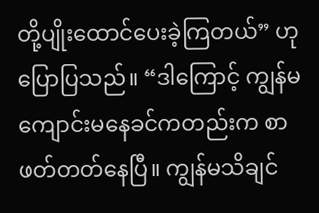တို့ပျိုးထောင်ပေးခဲ့ကြတယ်” ဟု ပြောပြသည်။ “ဒါကြောင့် ကျွန်မ ကျောင်းမနေခင်ကတည်းက စာဖတ်တတ်နေပြီ။ ကျွန်မသိချင်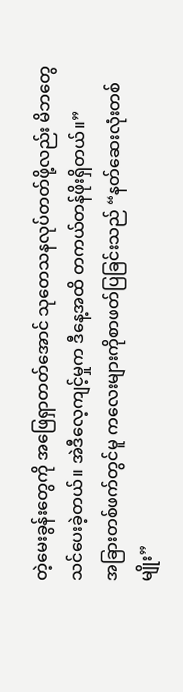တဲ့မေးခွန်းတွေကို အဖြေရှာတတ်အောင် သုတေသနလုပ်တတ်ဖို့လည်း မိဘတွေသင်ပေးခဲ့တယ်။ အဲဒီလေ့ကျင့်မှုက ဒီနေ့အထိ တကယ်တန်ဖိုးရှိတယ်။”
အခြားတစ်ဖက်တွင်မူ ကလေးများကိုစာဖတ်ပြခြင်းသည် “နတ်ဆေးလုံးတစ်မျိုး”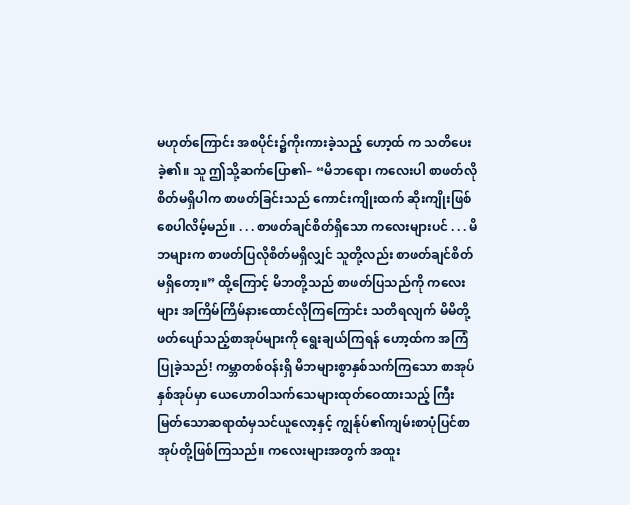မဟုတ်ကြောင်း အစပိုင်း၌ကိုးကားခဲ့သည့် ဟော့ထ် က သတိပေးခဲ့၏။ သူ ဤသို့ဆက်ပြော၏– “မိဘရော၊ ကလေးပါ စာဖတ်လိုစိတ်မရှိပါက စာဖတ်ခြင်းသည် ကောင်းကျိုးထက် ဆိုးကျိုးဖြစ်စေပါလိမ့်မည်။ . . . စာဖတ်ချင်စိတ်ရှိသော ကလေးများပင် . . . မိဘများက စာဖတ်ပြလိုစိတ်မရှိလျှင် သူတို့လည်း စာဖတ်ချင်စိတ်မရှိတော့။” ထို့ကြောင့် မိဘတို့သည် စာဖတ်ပြသည်ကို ကလေးများ အကြိမ်ကြိမ်နားထောင်လိုကြကြောင်း သတိရလျက် မိမိတို့ဖတ်ပျော်သည့်စာအုပ်များကို ရွေးချယ်ကြရန် ဟော့ထ်က အကြံပြုခဲ့သည်! ကမ္ဘာတစ်ဝန်းရှိ မိဘများစွာနှစ်သက်ကြသော စာအုပ်နှစ်အုပ်မှာ ယေဟောဝါသက်သေများထုတ်ဝေထားသည့် ကြီးမြတ်သောဆရာထံမှသင်ယူလော့နှင့် ကျွန်ုပ်၏ကျမ်းစာပုံပြင်စာအုပ်တို့ဖြစ်ကြသည်။ ကလေးများအတွက် အထူး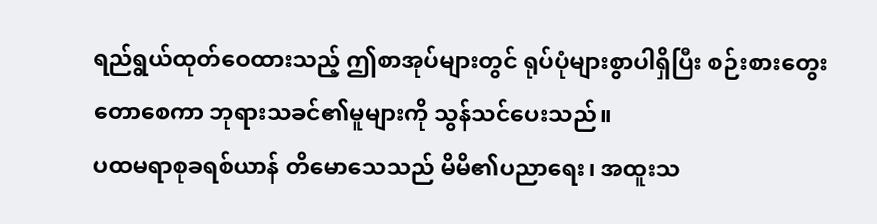ရည်ရွယ်ထုတ်ဝေထားသည့် ဤစာအုပ်များတွင် ရုပ်ပုံများစွာပါရှိပြီး စဉ်းစားတွေးတောစေကာ ဘုရားသခင်၏မူများကို သွန်သင်ပေးသည်။
ပထမရာစုခရစ်ယာန် တိမောသေသည် မိမိ၏ပညာရေး၊ အထူးသ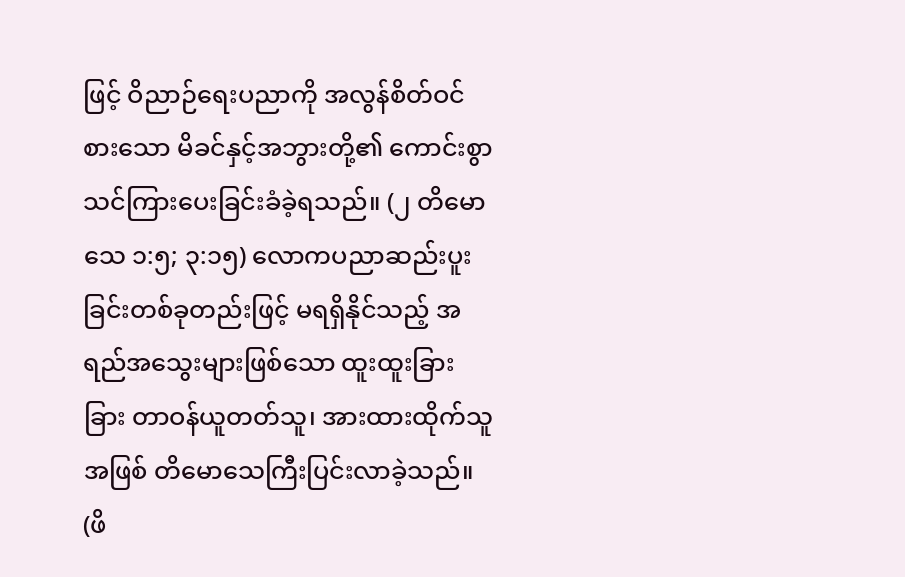ဖြင့် ဝိညာဉ်ရေးပညာကို အလွန်စိတ်ဝင်စားသော မိခင်နှင့်အဘွားတို့၏ ကောင်းစွာသင်ကြားပေးခြင်းခံခဲ့ရသည်။ (၂ တိမောသေ ၁:၅; ၃:၁၅) လောကပညာဆည်းပူးခြင်းတစ်ခုတည်းဖြင့် မရရှိနိုင်သည့် အရည်အသွေးများဖြစ်သော ထူးထူးခြားခြား တာဝန်ယူတတ်သူ၊ အားထားထိုက်သူအဖြစ် တိမောသေကြီးပြင်းလာခဲ့သည်။ (ဖိ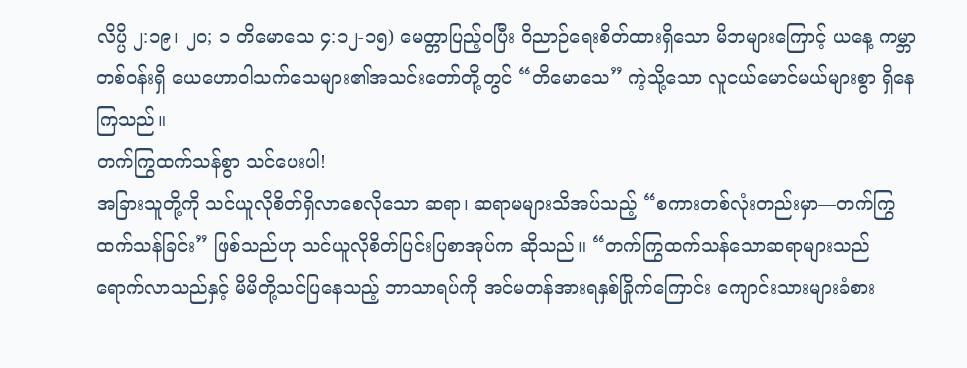လိပ္ပိ ၂:၁၉၊ ၂၀; ၁ တိမောသေ ၄:၁၂-၁၅) မေတ္တာပြည့်ဝပြီး ဝိညာဉ်ရေးစိတ်ထားရှိသော မိဘများကြောင့် ယနေ့ ကမ္ဘာတစ်ဝန်းရှိ ယေဟောဝါသက်သေများ၏အသင်းတော်တို့တွင် “တိမောသေ” ကဲ့သို့သော လူငယ်မောင်မယ်များစွာ ရှိနေကြသည်။
တက်ကြွထက်သန်စွာ သင်ပေးပါ!
အခြားသူတို့ကို သင်ယူလိုစိတ်ရှိလာစေလိုသော ဆရာ၊ ဆရာမများသိအပ်သည့် “စကားတစ်လုံးတည်းမှာ—တက်ကြွထက်သန်ခြင်း” ဖြစ်သည်ဟု သင်ယူလိုစိတ်ပြင်းပြစာအုပ်က ဆိုသည်။ “တက်ကြွထက်သန်သောဆရာများသည် ရောက်လာသည်နှင့် မိမိတို့သင်ပြနေသည့် ဘာသာရပ်ကို အင်မတန်အားရနှစ်ခြိုက်ကြောင်း ကျောင်းသားများခံစား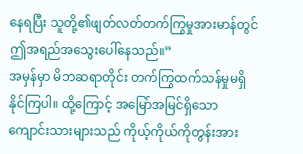နေရပြီး သူတို့၏ဖျတ်လတ်တက်ကြွမှုအားမာန်တွင် ဤအရည်အသွေးပေါ်နေသည်။”
အမှန်မှာ မိဘဆရာတိုင်း တက်ကြွထက်သန်မှုမရှိနိုင်ကြပါ။ ထို့ကြောင့် အမြော်အမြင်ရှိသောကျောင်းသားများသည် ကိုယ့်ကိုယ်ကိုတွန်းအား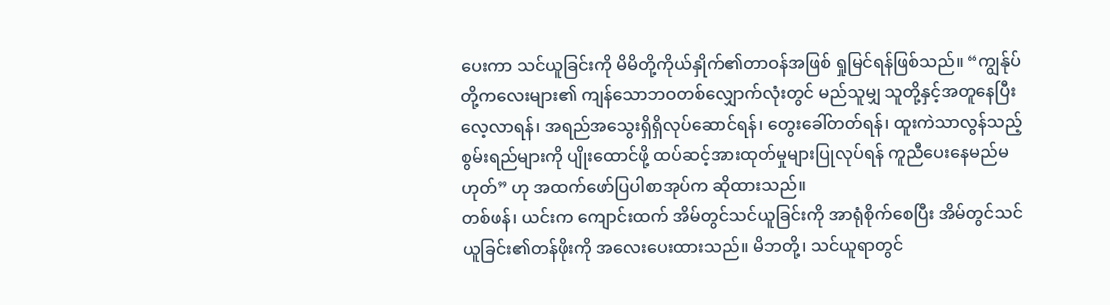ပေးကာ သင်ယူခြင်းကို မိမိတို့ကိုယ်နှိုက်၏တာဝန်အဖြစ် ရှုမြင်ရန်ဖြစ်သည်။ “ကျွန်ုပ်တို့ကလေးများ၏ ကျန်သောဘဝတစ်လျှောက်လုံးတွင် မည်သူမျှ သူတို့နှင့်အတူနေပြီး လေ့လာရန်၊ အရည်အသွေးရှိရှိလုပ်ဆောင်ရန်၊ တွေးခေါ်တတ်ရန်၊ ထူးကဲသာလွန်သည့်စွမ်းရည်များကို ပျိုးထောင်ဖို့ ထပ်ဆင့်အားထုတ်မှုများပြုလုပ်ရန် ကူညီပေးနေမည်မဟုတ်” ဟု အထက်ဖော်ပြပါစာအုပ်က ဆိုထားသည်။
တစ်ဖန်၊ ယင်းက ကျောင်းထက် အိမ်တွင်သင်ယူခြင်းကို အာရုံစိုက်စေပြီး အိမ်တွင်သင်ယူခြင်း၏တန်ဖိုးကို အလေးပေးထားသည်။ မိဘတို့၊ သင်ယူရာတွင်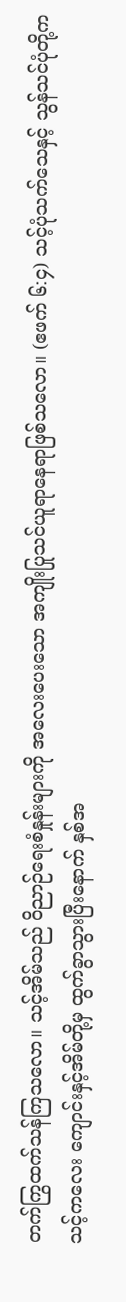တက်ကြွထက်သန်ကြသလော။ သင့်အိမ်သည် ဝိညာဉ်ရေးစံနှုန်းများကို အလေးပေးသော အကျိုးပြုသင်ယူရာနေရာဖြစ်သလော။ (ဧဖက် ၆:၄) သင့်ပုံသက်သေနှင့် သွန်သင်ပုံတို့က သင့်ကလေး ကျောင်းနှင့်အိမ်တို့မှ ထွက်ခွာသွားပြီးနောက် နှစ်အ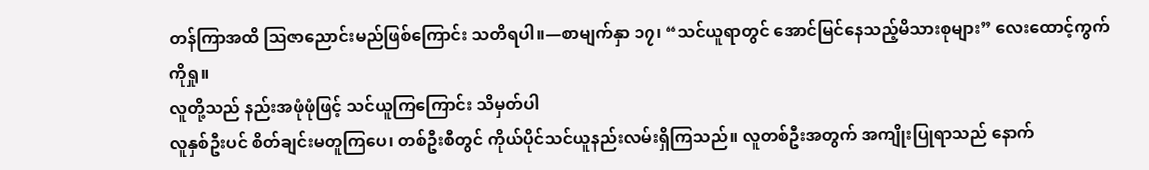တန်ကြာအထိ ဩဇာညောင်းမည်ဖြစ်ကြောင်း သတိရပါ။—စာမျက်နှာ ၁၇၊ “သင်ယူရာတွင် အောင်မြင်နေသည့်မိသားစုများ” လေးထောင့်ကွက်ကိုရှု။
လူတို့သည် နည်းအဖုံဖုံဖြင့် သင်ယူကြကြောင်း သိမှတ်ပါ
လူနှစ်ဦးပင် စိတ်ချင်းမတူကြပေ၊ တစ်ဦးစီတွင် ကိုယ်ပိုင်သင်ယူနည်းလမ်းရှိကြသည်။ လူတစ်ဦးအတွက် အကျိုးပြုရာသည် နောက်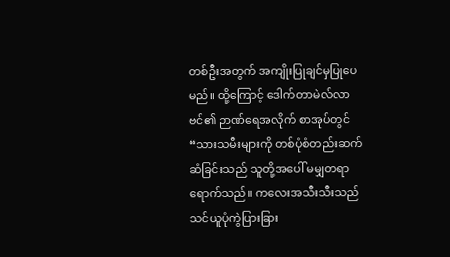တစ်ဦးအတွက် အကျိုးပြုချင်မှပြုပေမည်။ ထို့ကြောင့် ဒေါက်တာမဲလ်လာဗင်၏ ဉာဏ်ရေအလိုက် စာအုပ်တွင် “သားသမီးများကို တစ်ပုံစံတည်းဆက်ဆံခြင်းသည် သူတို့အပေါ် မမျှတရာရောက်သည်။ ကလေးအသီးသီးသည် သင်ယူပုံကွဲပြားခြား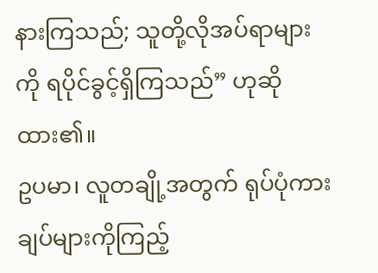နားကြသည်; သူတို့လိုအပ်ရာများကို ရပိုင်ခွင့်ရှိကြသည်” ဟုဆိုထား၏။
ဥပမာ၊ လူတချို့အတွက် ရုပ်ပုံကားချပ်များကိုကြည့်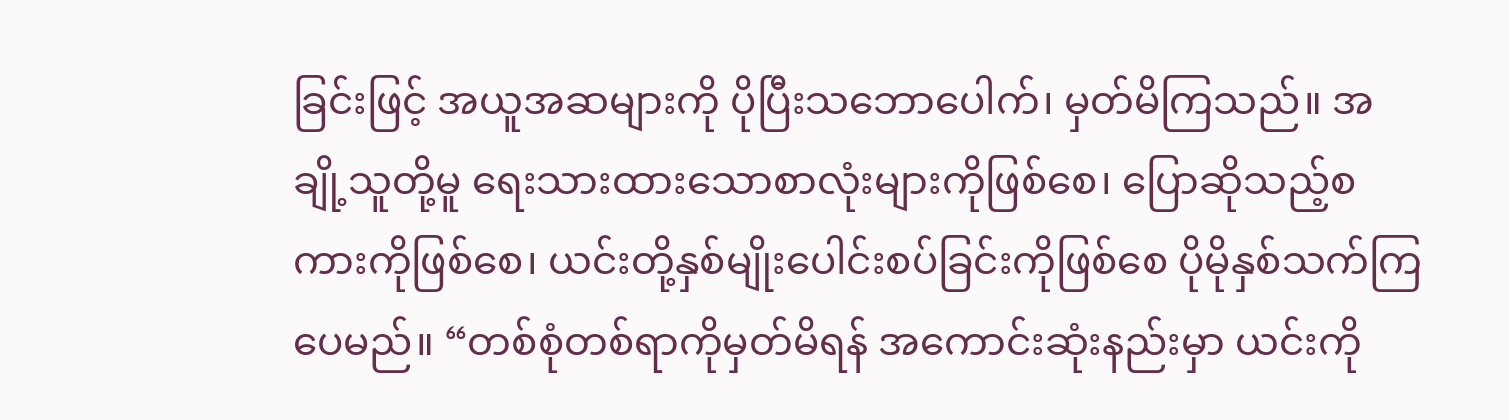ခြင်းဖြင့် အယူအဆများကို ပိုပြီးသဘောပေါက်၊ မှတ်မိကြသည်။ အချို့သူတို့မူ ရေးသားထားသောစာလုံးများကိုဖြစ်စေ၊ ပြောဆိုသည့်စကားကိုဖြစ်စေ၊ ယင်းတို့နှစ်မျိုးပေါင်းစပ်ခြင်းကိုဖြစ်စေ ပိုမိုနှစ်သက်ကြပေမည်။ “တစ်စုံတစ်ရာကိုမှတ်မိရန် အကောင်းဆုံးနည်းမှာ ယင်းကို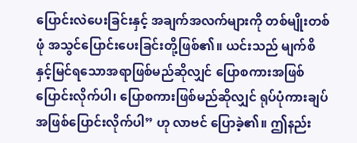ပြောင်းလဲပေးခြင်းနှင့် အချက်အလက်များကို တစ်မျိုးတစ်ဖုံ အသွင်ပြောင်းပေးခြင်းတို့ဖြစ်၏။ ယင်းသည် မျက်စိနှင့်မြင်ရသောအရာဖြစ်မည်ဆိုလျှင် ပြောစကားအဖြစ်ပြောင်းလိုက်ပါ၊ ပြောစကားဖြစ်မည်ဆိုလျှင် ရုပ်ပုံကားချပ်အဖြစ်ပြောင်းလိုက်ပါ” ဟု လာဗင် ပြောခဲ့၏။ ဤနည်း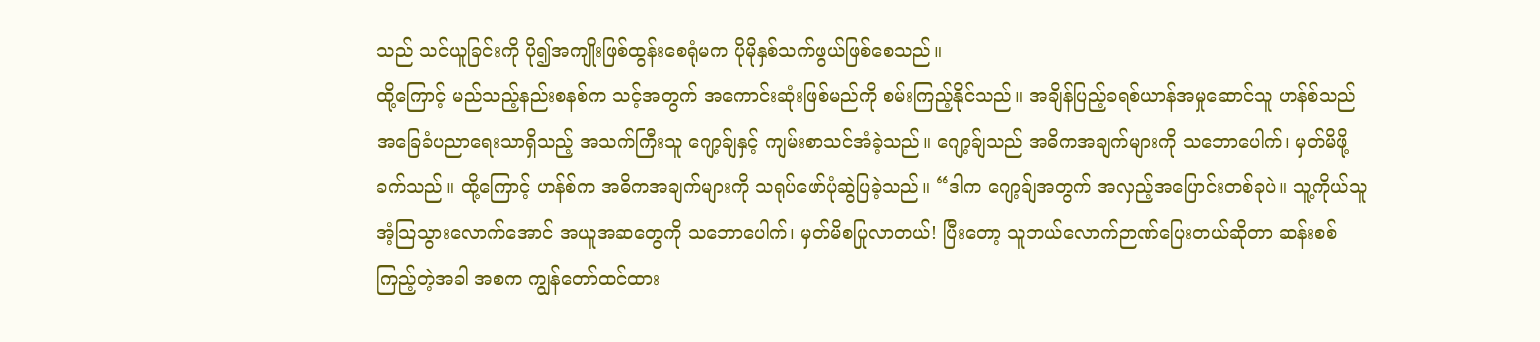သည် သင်ယူခြင်းကို ပို၍အကျိုးဖြစ်ထွန်းစေရုံမက ပိုမိုနှစ်သက်ဖွယ်ဖြစ်စေသည်။
ထို့ကြောင့် မည်သည့်နည်းစနစ်က သင့်အတွက် အကောင်းဆုံးဖြစ်မည်ကို စမ်းကြည့်နိုင်သည်။ အချိန်ပြည့်ခရစ်ယာန်အမှုဆောင်သူ ဟန်စ်သည် အခြေခံပညာရေးသာရှိသည့် အသက်ကြီးသူ ဂျော့ခ်ျနှင့် ကျမ်းစာသင်အံခဲ့သည်။ ဂျော့ခ်ျသည် အဓိကအချက်များကို သဘောပေါက်၊ မှတ်မိဖို့ခက်သည်။ ထို့ကြောင့် ဟန်စ်က အဓိကအချက်များကို သရုပ်ဖော်ပုံဆွဲပြခဲ့သည်။ “ဒါက ဂျော့ခ်ျအတွက် အလှည့်အပြောင်းတစ်ခုပဲ။ သူ့ကိုယ်သူအံ့သြသွားလောက်အောင် အယူအဆတွေကို သဘောပေါက်၊ မှတ်မိစပြုလာတယ်! ပြီးတော့ သူဘယ်လောက်ဉာဏ်ပြေးတယ်ဆိုတာ ဆန်းစစ်ကြည့်တဲ့အခါ အစက ကျွန်တော်ထင်ထား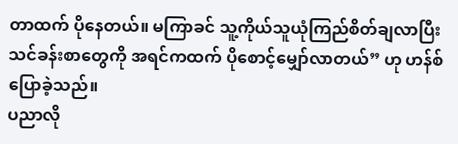တာထက် ပိုနေတယ်။ မကြာခင် သူ့ကိုယ်သူယုံကြည်စိတ်ချလာပြီး သင်ခန်းစာတွေကို အရင်ကထက် ပိုစောင့်မျှော်လာတယ်” ဟု ဟန်စ်ပြောခဲ့သည်။
ပညာလို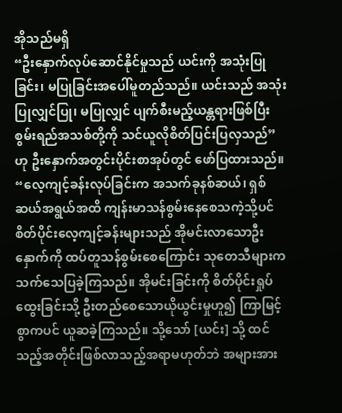အိုသည်မရှိ
“ဦးနှောက်လုပ်ဆောင်နိုင်မှုသည် ယင်းကို အသုံးပြုခြင်း၊ မပြုခြင်းအပေါ်မူတည်သည်။ ယင်းသည် အသုံးပြုလျှင်ပြု၊ မပြုလျှင် ပျက်စီးမည့်ယန္တရားဖြစ်ပြီး စွမ်းရည်အသစ်တို့ကို သင်ယူလိုစိတ်ပြင်းပြလှသည်” ဟု ဦးနှောက်အတွင်းပိုင်းစာအုပ်တွင် ဖော်ပြထားသည်။ “လေ့ကျင့်ခန်းလုပ်ခြင်းက အသက်ခုနစ်ဆယ်၊ ရှစ်ဆယ်အရွယ်အထိ ကျန်းမာသန်စွမ်းနေစေသကဲ့သို့ပင် စိတ်ပိုင်းလေ့ကျင့်ခန်းများသည် အိုမင်းလာသောဦးနှောက်ကို ထပ်တူသန်စွမ်းစေကြောင်း သုတေသီများက သက်သေပြခဲ့ကြသည်။ အိုမင်းခြင်းကို စိတ်ပိုင်းရှုပ်ထွေးခြင်းသို့ ဦးတည်စေသောယိုယွင်းမှုဟူ၍ ကြာမြင့်စွာကပင် ယူဆခဲ့ကြသည်။ သို့သော် [ယင်း] သို့ ထင်သည့်အတိုင်းဖြစ်လာသည့်အရာမဟုတ်ဘဲ အများအား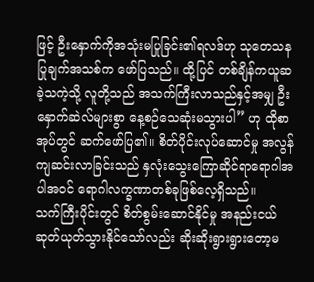ဖြင့် ဦးနှောက်ကိုအသုံးမပြုခြင်း၏ရလဒ်ဟု သုတေသနပြုချက်အသစ်က ဖော်ပြသည်။ ထို့ပြင် တစ်ချိန်ကယူဆခဲ့သကဲ့သို့ လူတို့သည် အသက်ကြီးလာသည်နှင့်အမျှ ဦးနှောက်ဆဲလ်များစွာ နေ့စဉ်သေဆုံးမသွားပါ” ဟု ထိုစာအုပ်တွင် ဆက်ဖော်ပြ၏။ စိတ်ပိုင်းလုပ်ဆောင်မှု အလွန်ကျဆင်းလာခြင်းသည် နှလုံးသွေးကြောဆိုင်ရာရောဂါအပါအဝင် ရောဂါလက္ခဏာတစ်ခုဖြစ်လေ့ရှိသည်။
သက်ကြီးပိုင်းတွင် စိတ်စွမ်းဆောင်နိုင်မှု အနည်းငယ်ဆုတ်ယုတ်သွားနိုင်သော်လည်း ဆိုးဆိုးရွားရွားတော့မ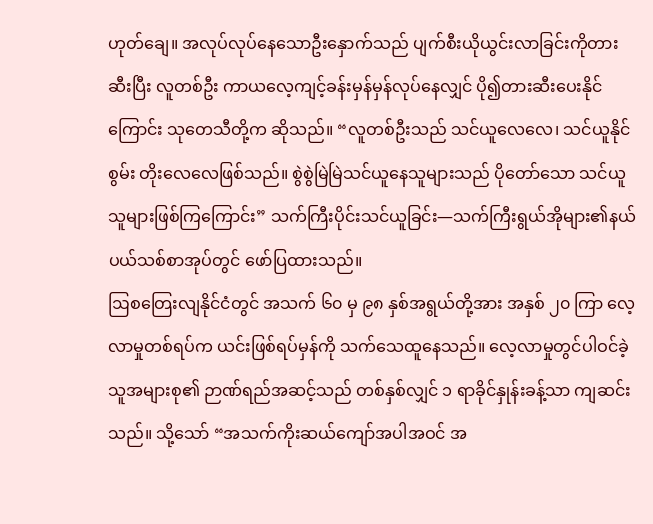ဟုတ်ချေ။ အလုပ်လုပ်နေသောဦးနှောက်သည် ပျက်စီးယိုယွင်းလာခြင်းကိုတားဆီးပြီး လူတစ်ဦး ကာယလေ့ကျင့်ခန်းမှန်မှန်လုပ်နေလျှင် ပို၍တားဆီးပေးနိုင်ကြောင်း သုတေသီတို့က ဆိုသည်။ “လူတစ်ဦးသည် သင်ယူလေလေ၊ သင်ယူနိုင်စွမ်း တိုးလေလေဖြစ်သည်။ စွဲစွဲမြဲမြဲသင်ယူနေသူများသည် ပိုတော်သော သင်ယူသူများဖြစ်ကြကြောင်း” သက်ကြီးပိုင်းသင်ယူခြင်း—သက်ကြီးရွယ်အိုများ၏နယ်ပယ်သစ်စာအုပ်တွင် ဖော်ပြထားသည်။
ဩစတြေးလျနိုင်ငံတွင် အသက် ၆၀ မှ ၉၈ နှစ်အရွယ်တို့အား အနှစ် ၂၀ ကြာ လေ့လာမှုတစ်ရပ်က ယင်းဖြစ်ရပ်မှန်ကို သက်သေထူနေသည်။ လေ့လာမှုတွင်ပါဝင်ခဲ့သူအများစု၏ ဉာဏ်ရည်အဆင့်သည် တစ်နှစ်လျှင် ၁ ရာခိုင်နှုန်းခန့်သာ ကျဆင်းသည်။ သို့သော် “အသက်ကိုးဆယ်ကျော်အပါအဝင် အ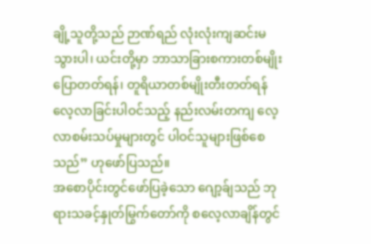ချို့သူတို့သည် ဉာဏ်ရည် လုံးလုံးကျဆင်းမသွားပါ၊ ယင်းတို့မှာ ဘာသာခြားစကားတစ်မျိုးပြောတတ်ရန်၊ တူရိယာတစ်မျိုးတီးတတ်ရန် လေ့လာခြင်းပါဝင်သည့် နည်းလမ်းတကျ လေ့လာစမ်းသပ်မှုများတွင် ပါဝင်သူများဖြစ်စေသည်” ဟုဖော်ပြသည်။
အစောပိုင်းတွင်ဖော်ပြခဲ့သော ဂျော့ခ်ျသည် ဘုရားသခင့်နှုတ်မြွက်တော်ကို စလေ့လာချိန်တွင်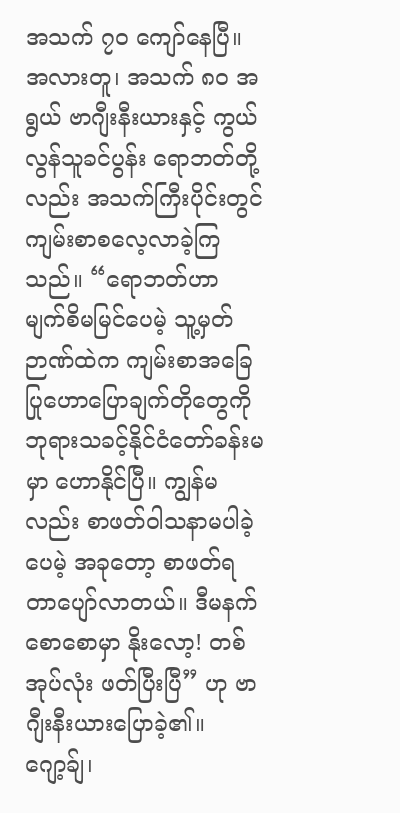အသက် ၇၀ ကျော်နေပြီ။ အလားတူ၊ အသက် ၈၀ အရွယ် ဗာဂျီးနီးယားနှင့် ကွယ်လွန်သူခင်ပွန်း ရောဘတ်တို့လည်း အသက်ကြီးပိုင်းတွင် ကျမ်းစာစလေ့လာခဲ့ကြသည်။ “ရောဘတ်ဟာ မျက်စိမမြင်ပေမဲ့ သူ့မှတ်ဉာဏ်ထဲက ကျမ်းစာအခြေပြုဟောပြောချက်တိုတွေကို ဘုရားသခင့်နိုင်ငံတော်ခန်းမမှာ ဟောနိုင်ပြီ။ ကျွန်မလည်း စာဖတ်ဝါသနာမပါခဲ့ပေမဲ့ အခုတော့ စာဖတ်ရတာပျော်လာတယ်။ ဒီမနက်စောစောမှာ နိုးလော့! တစ်အုပ်လုံး ဖတ်ပြီးပြီ” ဟု ဗာဂျီးနီးယားပြောခဲ့၏။
ဂျော့ခ်ျ၊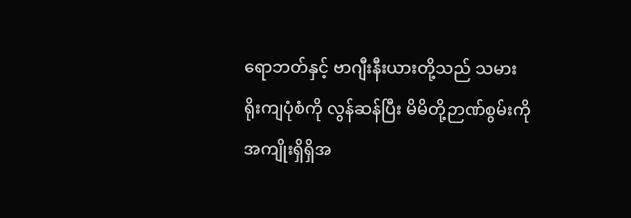ရောဘတ်နှင့် ဗာဂျီးနီးယားတို့သည် သမားရိုးကျပုံစံကို လွန်ဆန်ပြီး မိမိတို့ဉာဏ်စွမ်းကို အကျိုးရှိရှိအ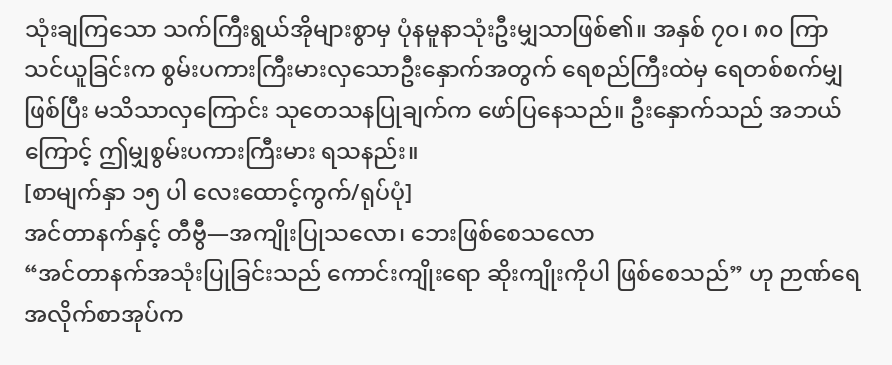သုံးချကြသော သက်ကြီးရွယ်အိုများစွာမှ ပုံနမူနာသုံးဦးမျှသာဖြစ်၏။ အနှစ် ၇၀၊ ၈၀ ကြာသင်ယူခြင်းက စွမ်းပကားကြီးမားလှသောဦးနှောက်အတွက် ရေစည်ကြီးထဲမှ ရေတစ်စက်မျှဖြစ်ပြီး မသိသာလှကြောင်း သုတေသနပြုချက်က ဖော်ပြနေသည်။ ဦးနှောက်သည် အဘယ်ကြောင့် ဤမျှစွမ်းပကားကြီးမား ရသနည်း။
[စာမျက်နှာ ၁၅ ပါ လေးထောင့်ကွက်/ရုပ်ပုံ]
အင်တာနက်နှင့် တီဗွီ—အကျိုးပြုသလော၊ ဘေးဖြစ်စေသလော
“အင်တာနက်အသုံးပြုခြင်းသည် ကောင်းကျိုးရော ဆိုးကျိုးကိုပါ ဖြစ်စေသည်” ဟု ဉာဏ်ရေအလိုက်စာအုပ်က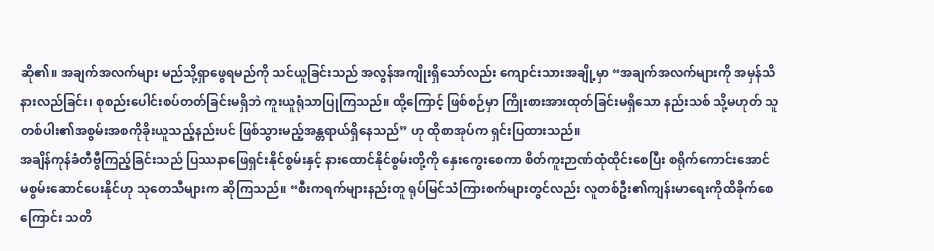ဆို၏။ အချက်အလက်များ မည်သို့ရှာဖွေရမည်ကို သင်ယူခြင်းသည် အလွန်အကျိုးရှိသော်လည်း ကျောင်းသားအချို့မှာ “အချက်အလက်များကို အမှန်သိနားလည်ခြင်း၊ စုစည်းပေါင်းစပ်တတ်ခြင်းမရှိဘဲ ကူးယူရုံသာပြုကြသည်။ ထို့ကြောင့် ဖြစ်စဉ်မှာ ကြိုးစားအားထုတ်ခြင်းမရှိသော နည်းသစ် သို့မဟုတ် သူတစ်ပါး၏အစွမ်းအစကိုခိုးယူသည့်နည်းပင် ဖြစ်သွားမည့်အန္တရာယ်ရှိနေသည်” ဟု ထိုစာအုပ်က ရှင်းပြထားသည်။
အချိန်ကုန်ခံတီဗွီကြည့်ခြင်းသည် ပြဿနာဖြေရှင်းနိုင်စွမ်းနှင့် နားထောင်နိုင်စွမ်းတို့ကို နှေးကွေးစေကာ စိတ်ကူးဉာဏ်ထုံထိုင်းစေပြီး စရိုက်ကောင်းအောင် မစွမ်းဆောင်ပေးနိုင်ဟု သုတေသီများက ဆိုကြသည်။ “စီးကရက်များနည်းတူ ရုပ်မြင်သံကြားစက်များတွင်လည်း လူတစ်ဦး၏ကျန်းမာရေးကိုထိခိုက်စေကြောင်း သတိ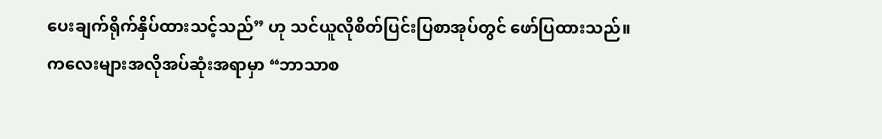ပေးချက်ရိုက်နှိပ်ထားသင့်သည်” ဟု သင်ယူလိုစိတ်ပြင်းပြစာအုပ်တွင် ဖော်ပြထားသည်။
ကလေးများအလိုအပ်ဆုံးအရာမှာ “ဘာသာစ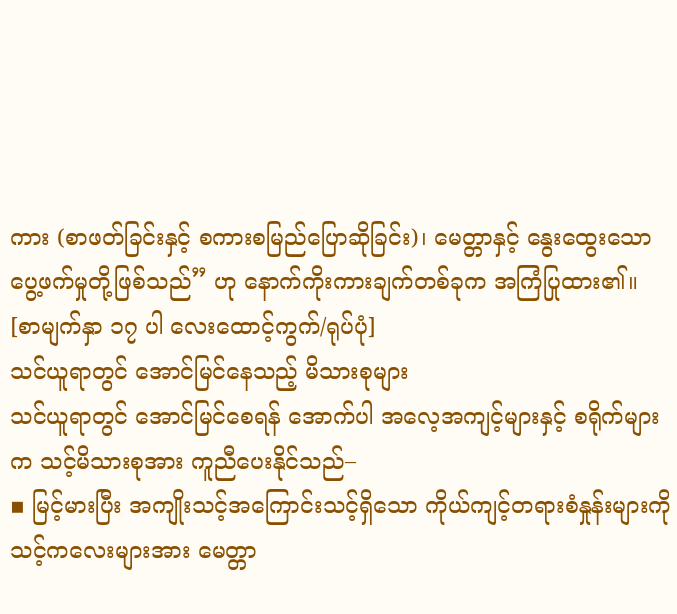ကား (စာဖတ်ခြင်းနှင့် စကားစမြည်ပြောဆိုခြင်း)၊ မေတ္တာနှင့် နွေးထွေးသောပွေ့ဖက်မှုတို့ဖြစ်သည်” ဟု နောက်ကိုးကားချက်တစ်ခုက အကြံပြုထား၏။
[စာမျက်နှာ ၁၇ ပါ လေးထောင့်ကွက်/ရုပ်ပုံ]
သင်ယူရာတွင် အောင်မြင်နေသည့် မိသားစုများ
သင်ယူရာတွင် အောင်မြင်စေရန် အောက်ပါ အလေ့အကျင့်များနှင့် စရိုက်များက သင့်မိသားစုအား ကူညီပေးနိုင်သည်–
▪ မြင့်မားပြီး အကျိုးသင့်အကြောင်းသင့်ရှိသော ကိုယ်ကျင့်တရားစံနှုန်းများကို သင့်ကလေးများအား မေတ္တာ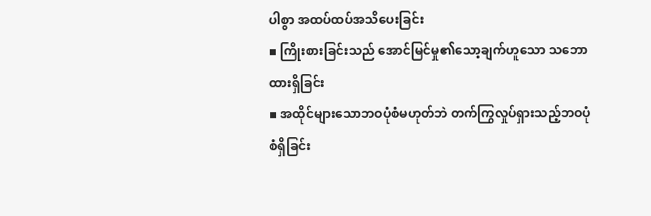ပါစွာ အထပ်ထပ်အသိပေးခြင်း
▪ ကြိုးစားခြင်းသည် အောင်မြင်မှု၏သော့ချက်ဟူသော သဘောထားရှိခြင်း
▪ အထိုင်များသောဘဝပုံစံမဟုတ်ဘဲ တက်ကြွလှုပ်ရှားသည့်ဘဝပုံစံရှိခြင်း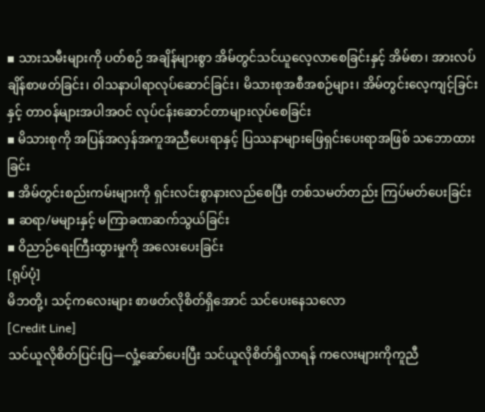▪ သားသမီးများကို ပတ်စဉ် အချိန်များစွာ အိမ်တွင်သင်ယူလေ့လာစေခြင်းနှင့် အိမ်စာ၊ အားလပ်ချိန်စာဖတ်ခြင်း၊ ဝါသနာပါရာလုပ်ဆောင်ခြင်း၊ မိသားစုအစီအစဉ်များ၊ အိမ်တွင်းလေ့ကျင့်ခြင်းနှင့် တာဝန်များအပါအဝင် လုပ်ငန်းဆောင်တာများလုပ်စေခြင်း
▪ မိသားစုကို အပြန်အလှန်အကူအညီပေးရာနှင့် ပြဿနာများဖြေရှင်းပေးရာအဖြစ် သဘောထားခြင်း
▪ အိမ်တွင်းစည်းကမ်းများကို ရှင်းလင်းစွာနားလည်စေပြီး တစ်သမတ်တည်း ကြပ်မတ်ပေးခြင်း
▪ ဆရာ/မများနှင့် မကြာခဏဆက်သွယ်ခြင်း
▪ ဝိညာဉ်ရေးကြီးထွားမှုကို အလေးပေးခြင်း
[ရုပ်ပုံ]
မိဘတို့၊ သင့်ကလေးများ စာဖတ်လိုစိတ်ရှိအောင် သင်ပေးနေသလော
[Credit Line]
သင်ယူလိုစိတ်ပြင်းပြ—လှုံ့ဆော်ပေးပြီး သင်ယူလိုစိတ်ရှိလာရန် ကလေးများကိုကူညီ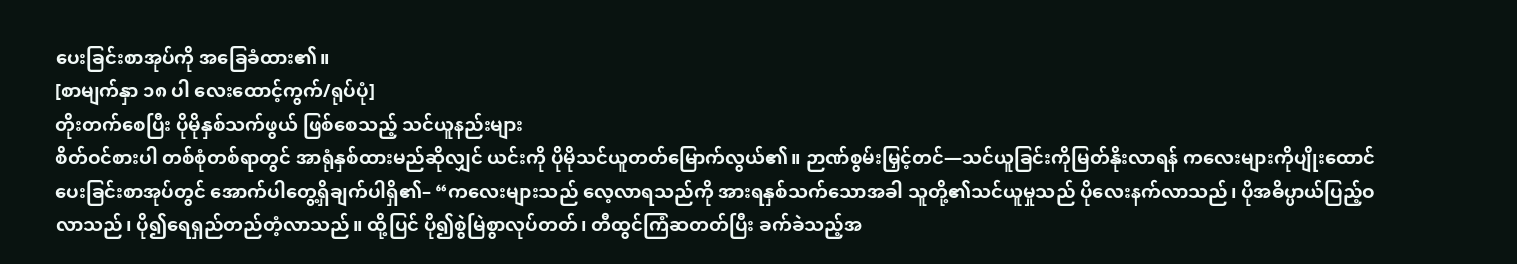ပေးခြင်းစာအုပ်ကို အခြေခံထား၏။
[စာမျက်နှာ ၁၈ ပါ လေးထောင့်ကွက်/ရုပ်ပုံ]
တိုးတက်စေပြီး ပိုမိုနှစ်သက်ဖွယ် ဖြစ်စေသည့် သင်ယူနည်းများ
စိတ်ဝင်စားပါ တစ်စုံတစ်ရာတွင် အာရုံနှစ်ထားမည်ဆိုလျှင် ယင်းကို ပိုမိုသင်ယူတတ်မြောက်လွယ်၏။ ဉာဏ်စွမ်းမြှင့်တင်—သင်ယူခြင်းကိုမြတ်နိုးလာရန် ကလေးများကိုပျိုးထောင်ပေးခြင်းစာအုပ်တွင် အောက်ပါတွေ့ရှိချက်ပါရှိ၏– “ကလေးများသည် လေ့လာရသည်ကို အားရနှစ်သက်သောအခါ သူတို့၏သင်ယူမှုသည် ပိုလေးနက်လာသည်၊ ပိုအဓိပ္ပာယ်ပြည့်ဝလာသည်၊ ပို၍ရေရှည်တည်တံ့လာသည်။ ထို့ပြင် ပို၍စွဲမြဲစွာလုပ်တတ်၊ တီထွင်ကြံဆတတ်ပြီး ခက်ခဲသည့်အ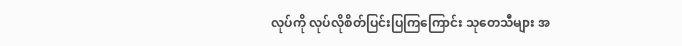လုပ်ကို လုပ်လိုစိတ်ပြင်းပြကြကြောင်း သုတေသီများ အ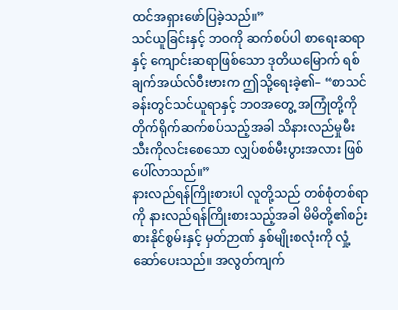ထင်အရှားဖော်ပြခဲ့သည်။”
သင်ယူခြင်းနှင့် ဘဝကို ဆက်စပ်ပါ စာရေးဆရာနှင့် ကျောင်းဆရာဖြစ်သော ဒုတိယမြောက် ရစ်ချက်အယ်လ်ဝီးဗားက ဤသို့ရေးခဲ့၏– “စာသင်ခန်းတွင်သင်ယူရာနှင့် ဘဝအတွေ့ အကြုံတို့ကို တိုက်ရိုက်ဆက်စပ်သည့်အခါ သိနားလည်မှုမီးသီးကိုလင်းစေသော လျှပ်စစ်မီးပွားအလား ဖြစ်ပေါ်လာသည်။”
နားလည်ရန်ကြိုးစားပါ လူတို့သည် တစ်စုံတစ်ရာကို နားလည်ရန်ကြိုးစားသည့်အခါ မိမိတို့၏စဉ်းစားနိုင်စွမ်းနှင့် မှတ်ဉာဏ် နှစ်မျိုးစလုံးကို လှုံ့ဆော်ပေးသည်။ အလွတ်ကျက်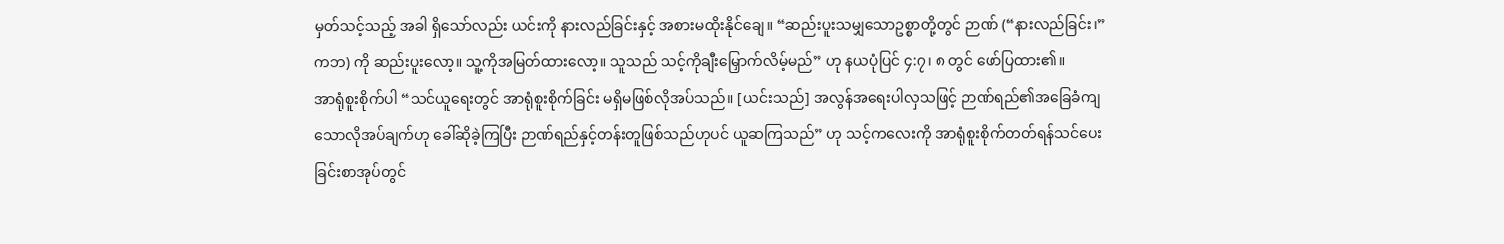မှတ်သင့်သည့် အခါ ရှိသော်လည်း ယင်းကို နားလည်ခြင်းနှင့် အစားမထိုးနိုင်ချေ။ “ဆည်းပူးသမျှသောဥစ္စာတို့တွင် ဉာဏ် (“နားလည်ခြင်း၊” ကဘ) ကို ဆည်းပူးလော့။ သူ့ကိုအမြတ်ထားလော့။ သူသည် သင့်ကိုချီးမြှောက်လိမ့်မည်” ဟု နယပုံပြင် ၄:၇၊ ၈ တွင် ဖော်ပြထား၏။
အာရုံစူးစိုက်ပါ “သင်ယူရေးတွင် အာရုံစူးစိုက်ခြင်း မရှိမဖြစ်လိုအပ်သည်။ [ယင်းသည်] အလွန်အရေးပါလှသဖြင့် ဉာဏ်ရည်၏အခြေခံကျသောလိုအပ်ချက်ဟု ခေါ်ဆိုခဲ့ကြပြီး ဉာဏ်ရည်နှင့်တန်းတူဖြစ်သည်ဟုပင် ယူဆကြသည်” ဟု သင့်ကလေးကို အာရုံစူးစိုက်တတ်ရန်သင်ပေးခြင်းစာအုပ်တွင်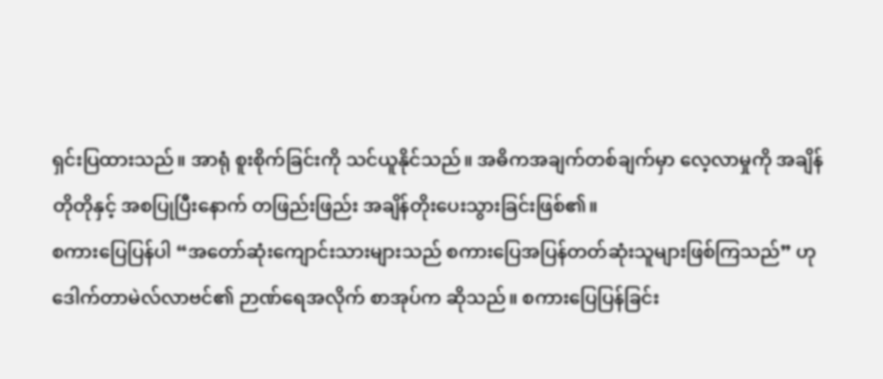ရှင်းပြထားသည်။ အာရုံ စူးစိုက်ခြင်းကို သင်ယူနိုင်သည်။ အဓိကအချက်တစ်ချက်မှာ လေ့လာမှုကို အချိန်တိုတိုနှင့် အစပြုပြီးနောက် တဖြည်းဖြည်း အချိန်တိုးပေးသွားခြင်းဖြစ်၏။
စကားပြေပြန်ပါ “အတော်ဆုံးကျောင်းသားများသည် စကားပြေအပြန်တတ်ဆုံးသူများဖြစ်ကြသည်” ဟု ဒေါက်တာမဲလ်လာဗင်၏ ဉာဏ်ရေအလိုက် စာအုပ်က ဆိုသည်။ စကားပြေပြန်ခြင်း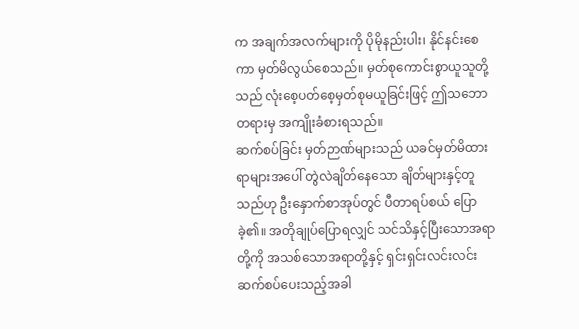က အချက်အလက်များကို ပိုမိုနည်းပါး၊ နိုင်နင်းစေကာ မှတ်မိလွယ်စေသည်။ မှတ်စုကောင်းစွာယူသူတို့သည် လုံးစေ့ပတ်စေ့မှတ်စုမယူခြင်းဖြင့် ဤသဘောတရားမှ အကျိုးခံစားရသည်။
ဆက်စပ်ခြင်း မှတ်ဉာဏ်များသည် ယခင်မှတ်မိထားရာများအပေါ် တွဲလဲချိတ်နေသော ချိတ်များနှင့်တူသည်ဟု ဦးနှောက်စာအုပ်တွင် ပီတာရပ်စယ် ပြောခဲ့၏။ အတိုချုပ်ပြောရလျှင် သင်သိနှင့်ပြီးသောအရာတို့ကို အသစ်သောအရာတို့နှင့် ရှင်းရှင်းလင်းလင်းဆက်စပ်ပေးသည့်အခါ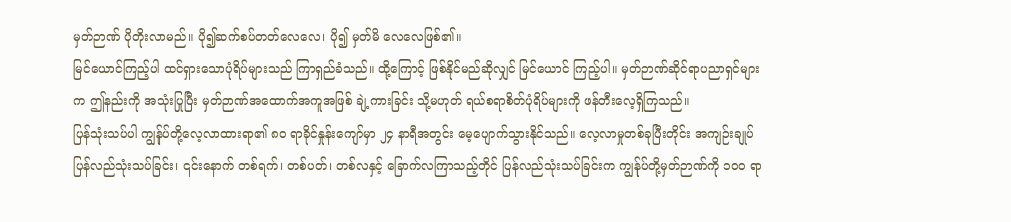မှတ်ဉာဏ် ပိုတိုးလာမည်။ ပို၍ဆက်စပ်တတ်လေလေ၊ ပို၍ မှတ်မိ လေလေဖြစ်၏။
မြင်ယောင်ကြည့်ပါ ထင်ရှားသောပုံရိပ်များသည် ကြာရှည်ခံသည်။ ထို့ကြောင့် ဖြစ်နိုင်မည်ဆိုလျှင် မြင်ယောင် ကြည့်ပါ။ မှတ်ဉာဏ်ဆိုင်ရာပညာရှင်များက ဤနည်းကို အသုံးပြုပြီး မှတ်ဉာဏ်အထောက်အကူအဖြစ် ချဲ့ကားခြင်း သို့မဟုတ် ရယ်စရာစိတ်ပုံရိပ်များကို ဖန်တီးလေ့ရှိကြသည်။
ပြန်သုံးသပ်ပါ ကျွန်ုပ်တို့လေ့လာထားရာ၏ ၈၀ ရာခိုင်နှုန်းကျော်မှာ ၂၄ နာရီအတွင်း မေ့ပျောက်သွားနိုင်သည်။ လေ့လာမှုတစ်ခုပြီးတိုင်း အကျဉ်းချုပ်ပြန်လည်သုံးသပ်ခြင်း၊ ၎င်းနောက် တစ်ရက်၊ တစ်ပတ်၊ တစ်လနှင့် ခြောက်လကြာသည့်တိုင် ပြန်လည်သုံးသပ်ခြင်းက ကျွန်ုပ်တို့မှတ်ဉာဏ်ကို ၁၀၀ ရာ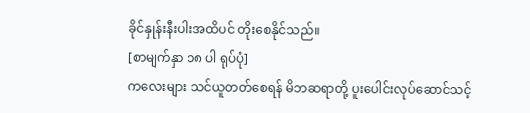ခိုင်နှုန်းနီးပါးအထိပင် တိုးစေနိုင်သည်။
[စာမျက်နှာ ၁၈ ပါ ရုပ်ပုံ]
ကလေးများ သင်ယူတတ်စေရန် မိဘဆရာတို့ ပူးပေါင်းလုပ်ဆောင်သင့်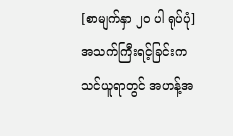[စာမျက်နှာ ၂၀ ပါ ရုပ်ပုံ]
အသက်ကြီးရင့်ခြင်းက သင်ယူရာတွင် အဟန့်အ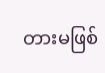တားမဖြစ်